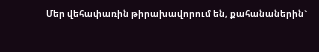Մեր վեհափառին թիրախավորում են, քահանաներին`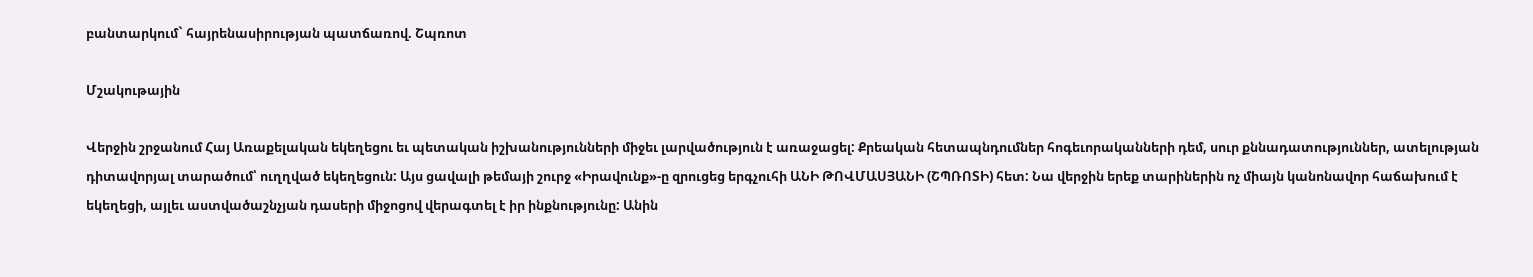բանտարկում` հայրենասիրության պատճառով. Շպռոտ

Մշակութային

Վերջին շրջանում Հայ Առաքելական եկեղեցու եւ պետական իշխանությունների միջեւ լարվածություն է առաջացել: Քրեական հետապնդումներ հոգեւորականների դեմ, սուր քննադատություններ, ատելության դիտավորյալ տարածում՝ ուղղված եկեղեցուն: Այս ցավալի թեմայի շուրջ «Իրավունք»-ը զրուցեց երգչուհի ԱՆԻ ԹՈՎՄԱՍՅԱՆԻ (ՇՊՌՈՏԻ) հետ: Նա վերջին երեք տարիներին ոչ միայն կանոնավոր հաճախում է եկեղեցի, այլեւ աստվածաշնչյան դասերի միջոցով վերագտել է իր ինքնությունը: Անին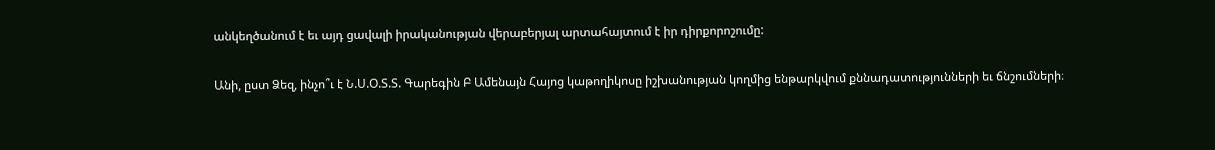անկեղծանում է եւ այդ ցավալի իրականության վերաբերյալ արտահայտում է իր դիրքորոշումը:

Անի, ըստ Ձեզ, ինչո՞ւ է Ն.Ս.Օ.Տ.Տ. Գարեգին Բ Ամենայն Հայոց կաթողիկոսը իշխանության կողմից ենթարկվում քննադատությունների եւ ճնշումների։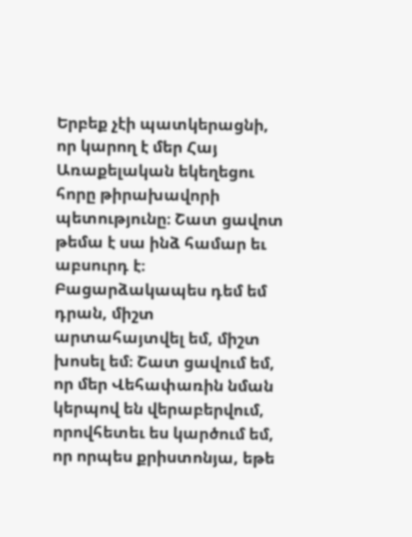Երբեք չէի պատկերացնի, որ կարող է մեր Հայ Առաքելական եկեղեցու հորը թիրախավորի պետությունը։ Շատ ցավոտ թեմա է սա ինձ համար եւ աբսուրդ է։ Բացարձակապես դեմ եմ դրան, միշտ արտահայտվել եմ, միշտ խոսել եմ։ Շատ ցավում եմ, որ մեր Վեհափառին նման կերպով են վերաբերվում, որովհետեւ ես կարծում եմ, որ որպես քրիստոնյա, եթե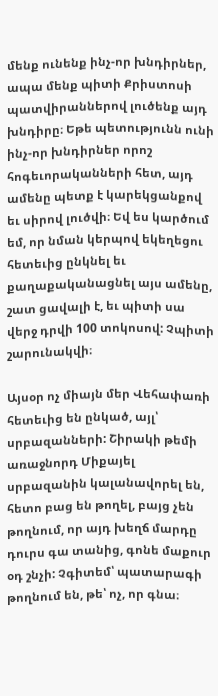մենք ունենք ինչ-որ խնդիրներ, ապա մենք պիտի Քրիստոսի պատվիրաններով լուծենք այդ խնդիրը։ Եթե պետությունն ունի ինչ-որ խնդիրներ որոշ հոգեւորականների հետ, այդ ամենը պետք է կարեկցանքով եւ սիրով լուծվի։ Եվ ես կարծում եմ, որ նման կերպով եկեղեցու հետեւից ընկնել եւ քաղաքականացնել այս ամենը, շատ ցավալի է, եւ պիտի սա վերջ դրվի 100 տոկոսով: Չպիտի շարունակվի։

Այսօր ոչ միայն մեր Վեհափառի հետեւից են ընկած, այլ՝ սրբազանների: Շիրակի թեմի առաջնորդ Միքայել սրբազանին կալանավորել են, հետո բաց են թողել, բայց չեն թողնում, որ այդ խեղճ մարդը դուրս գա տանից, գոնե մաքուր օդ շնչի: Չգիտեմ՝ պատարագի թողնում են, թե՝ ոչ, որ գնա։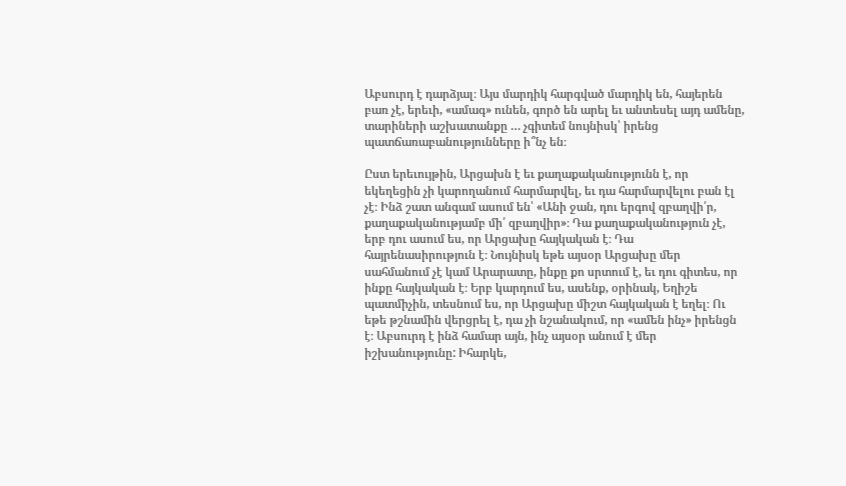Աբսուրդ է դարձյալ։ Այս մարդիկ հարգված մարդիկ են, հայերեն բառ չէ, երեւի, «ամագ» ունեն, գործ են արել եւ անտեսել այդ ամենը, տարիների աշխատանքը … չգիտեմ նույնիսկ՝ իրենց պատճառաբանությունները ի՞նչ են։

Ըստ երեւույթին, Արցախն է եւ քաղաքականությունն է, որ եկեղեցին չի կարողանում հարմարվել, եւ դա հարմարվելու բան էլ չէ։ Ինձ շատ անգամ ասում են՝ «Անի ջան, դու երգով զբաղվի՛ր, քաղաքականությամբ մի՛ զբաղվիր»։ Դա քաղաքականություն չէ, երբ դու ասում ես, որ Արցախը հայկական է։ Դա հայրենասիրություն է։ Նույնիսկ եթե այսօր Արցախը մեր սահմանում չէ կամ Արարատը, ինքը քո սրտում է, եւ դու գիտես, որ ինքը հայկական է։ Երբ կարդում ես, ասենք, օրինակ, Եղիշե պատմիչին, տեսնում ես, որ Արցախը միշտ հայկական է եղել։ Ու եթե թշնամին վերցրել է, դա չի նշանակում, որ «ամեն ինչ» իրենցն է։ Աբսուրդ է ինձ համար այն, ինչ այսօր անում է մեր իշխանությունը: Իհարկե,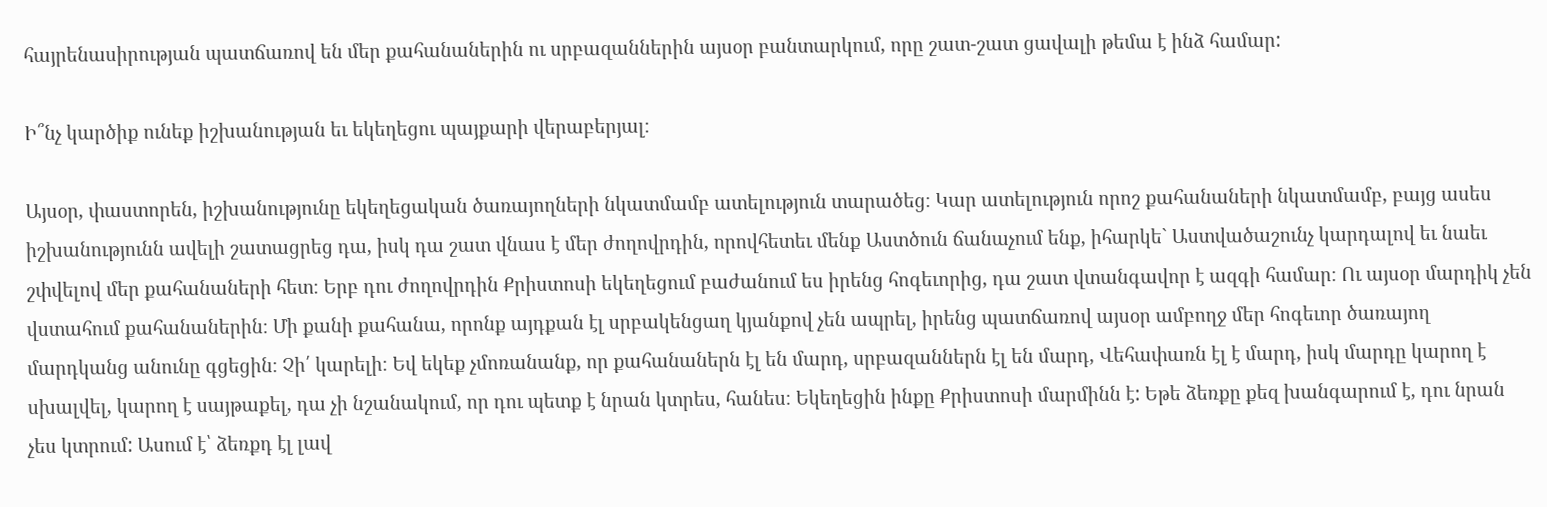հայրենասիրության պատճառով են մեր քահանաներին ու սրբազաններին այսօր բանտարկում, որը շատ-շատ ցավալի թեմա է ինձ համար:

Ի՞նչ կարծիք ունեք իշխանության եւ եկեղեցու պայքարի վերաբերյալ։

Այսօր, փաստորեն, իշխանությունը եկեղեցական ծառայողների նկատմամբ ատելություն տարածեց։ Կար ատելություն որոշ քահանաների նկատմամբ, բայց ասես իշխանությունն ավելի շատացրեց դա, իսկ դա շատ վնաս է մեր ժողովրդին, որովհետեւ մենք Աստծուն ճանաչում ենք, իհարկե` Աստվածաշունչ կարդալով եւ նաեւ շփվելով մեր քահանաների հետ։ Երբ դու ժողովրդին Քրիստոսի եկեղեցում բաժանում ես իրենց հոգեւորից, դա շատ վտանգավոր է ազգի համար։ Ու այսօր մարդիկ չեն վստահում քահանաներին։ Մի քանի քահանա, որոնք այդքան էլ սրբակենցաղ կյանքով չեն ապրել, իրենց պատճառով այսօր ամբողջ մեր հոգեւոր ծառայող մարդկանց անունը գցեցին։ Չի՛ կարելի։ Եվ եկեք չմոռանանք, որ քահանաներն էլ են մարդ, սրբազաններն էլ են մարդ, Վեհափառն էլ է մարդ, իսկ մարդը կարող է սխալվել, կարող է սայթաքել, դա չի նշանակում, որ դու պետք է նրան կտրես, հանես։ Եկեղեցին ինքը Քրիստոսի մարմինն է: Եթե ձեռքը քեզ խանգարում է, դու նրան չես կտրում: Ասում է՝ ձեռքդ էլ լավ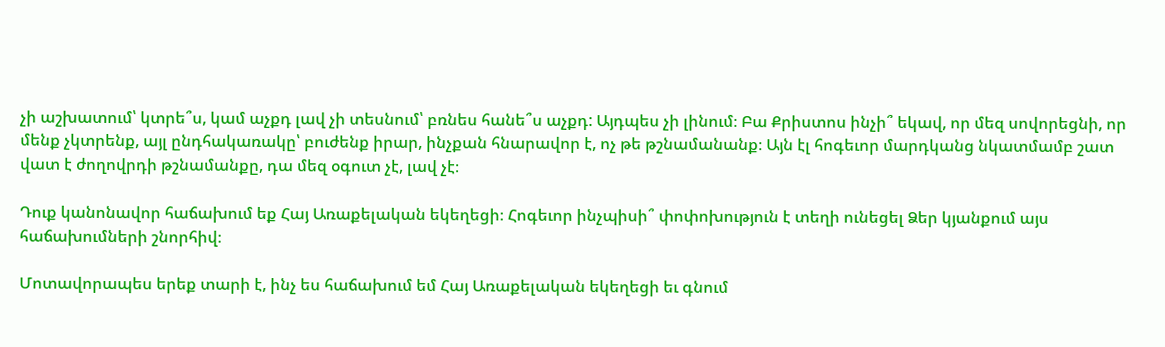չի աշխատում՝ կտրե՞ս, կամ աչքդ լավ չի տեսնում՝ բռնես հանե՞ս աչքդ: Այդպես չի լինում։ Բա Քրիստոս ինչի՞ եկավ, որ մեզ սովորեցնի, որ մենք չկտրենք, այլ ընդհակառակը՝ բուժենք իրար, ինչքան հնարավոր է, ոչ թե թշնամանանք։ Այն էլ հոգեւոր մարդկանց նկատմամբ շատ վատ է ժողովրդի թշնամանքը, դա մեզ օգուտ չէ, լավ չէ։

Դուք կանոնավոր հաճախում եք Հայ Առաքելական եկեղեցի։ Հոգեւոր ինչպիսի՞ փոփոխություն է տեղի ունեցել Ձեր կյանքում այս հաճախումների շնորհիվ։

Մոտավորապես երեք տարի է, ինչ ես հաճախում եմ Հայ Առաքելական եկեղեցի եւ գնում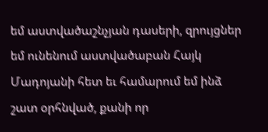եմ աստվածաշնչյան դասերի, զրույցներ եմ ունենում աստվածաբան Հայկ Մադոյանի հետ եւ համարում եմ ինձ շատ օրհնված, քանի որ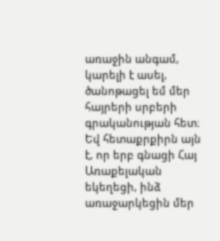առաջին անգամ, կարելի է ասել, ծանոթացել եմ մեր հայրերի սրբերի գրականության հետ։ Եվ հետաքրքիրն այն է, որ երբ գնացի Հայ Առաքելական եկեղեցի, ինձ առաջարկեցին մեր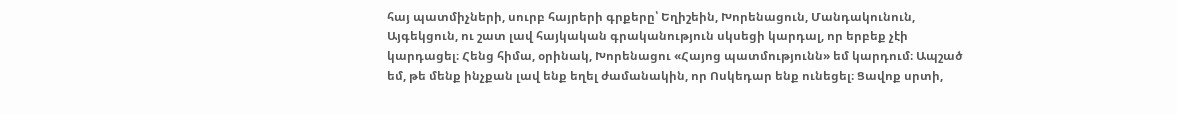հայ պատմիչների, սուրբ հայրերի գրքերը՝ Եղիշեին, Խորենացուն, Մանդակունուն, Այգեկցուն, ու շատ լավ հայկական գրականություն սկսեցի կարդալ, որ երբեք չէի կարդացել։ Հենց հիմա, օրինակ, Խորենացու «Հայոց պատմությունն» եմ կարդում։ Ապշած եմ, թե մենք ինչքան լավ ենք եղել ժամանակին, որ Ոսկեդար ենք ունեցել։ Ցավոք սրտի,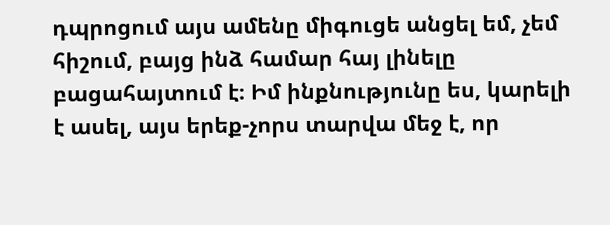դպրոցում այս ամենը միգուցե անցել եմ, չեմ հիշում, բայց ինձ համար հայ լինելը բացահայտում է։ Իմ ինքնությունը ես, կարելի է ասել, այս երեք-չորս տարվա մեջ է, որ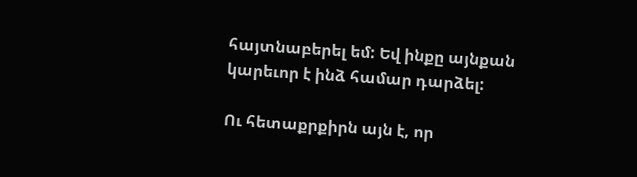հայտնաբերել եմ: Եվ ինքը այնքան կարեւոր է ինձ համար դարձել:

Ու հետաքրքիրն այն է, որ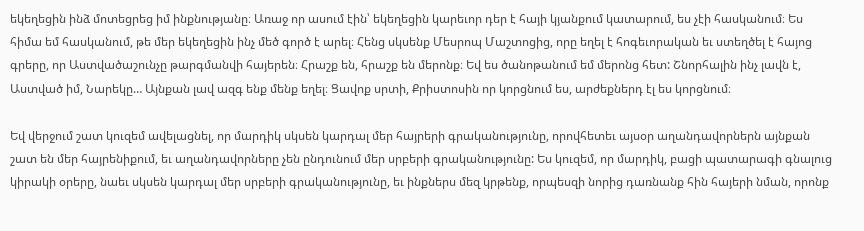եկեղեցին ինձ մոտեցրեց իմ ինքնությանը։ Առաջ որ ասում էին՝ եկեղեցին կարեւոր դեր է հայի կյանքում կատարում, ես չէի հասկանում։ Ես հիմա եմ հասկանում, թե մեր եկեղեցին ինչ մեծ գործ է արել։ Հենց սկսենք Մեսրոպ Մաշտոցից, որը եղել է հոգեւորական եւ ստեղծել է հայոց գրերը, որ Աստվածաշունչը թարգմանվի հայերեն։ Հրաշք են, հրաշք են մերոնք։ Եվ ես ծանոթանում եմ մերոնց հետ: Շնորհալին ինչ լավն է, Աստված իմ, Նարեկը… Այնքան լավ ազգ ենք մենք եղել։ Ցավոք սրտի, Քրիստոսին որ կորցնում ես, արժեքներդ էլ ես կորցնում։

Եվ վերջում շատ կուզեմ ավելացնել, որ մարդիկ սկսեն կարդալ մեր հայրերի գրականությունը, որովհետեւ այսօր աղանդավորներն այնքան շատ են մեր հայրենիքում, եւ աղանդավորները չեն ընդունում մեր սրբերի գրականությունը: Ես կուզեմ, որ մարդիկ, բացի պատարագի գնալուց կիրակի օրերը, նաեւ սկսեն կարդալ մեր սրբերի գրականությունը, եւ ինքներս մեզ կրթենք, որպեսզի նորից դառնանք հին հայերի նման, որոնք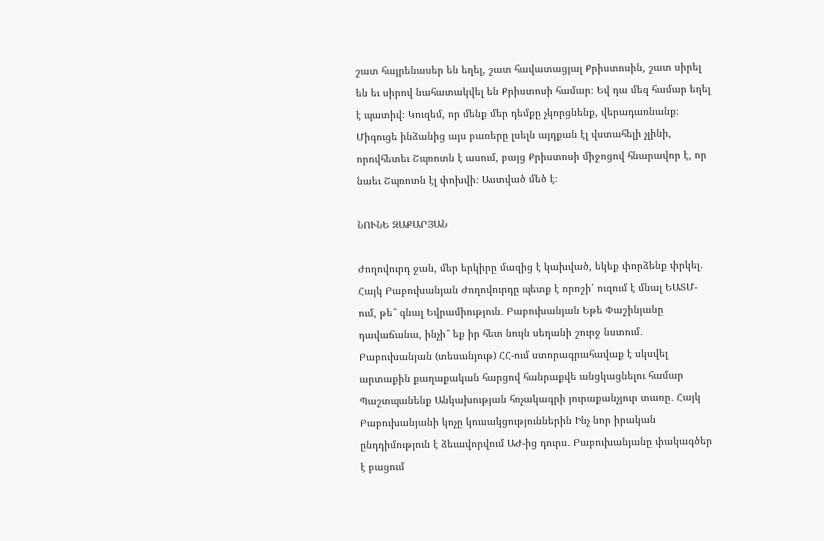շատ հայրենասեր են եղել, շատ հավատացյալ Քրիստոսին, շատ սիրել են եւ սիրով նահատակվել են Քրիստոսի համար։ Եվ դա մեզ համար եղել է պատիվ։ Կուզեմ, որ մենք մեր դեմքը չկորցնենք, վերադառնանք։ Միգուցե ինձանից այս բառերը լսելն այդքան էլ վստահելի չլինի, որովհետեւ Շպռոտն է ասում, բայց Քրիստոսի միջոցով հնարավոր է, որ նաեւ Շպռոտն էլ փոխվի։ Աստված մեծ է։

ՆՈՒՆԵ ԶԱՔԱՐՅԱՆ

Ժողովուրդ ջան, մեր երկիրը մազից է կախված, եկեք փորձենք փրկել․ Հայկ Բաբուխանյան Ժողովուրդը պետք է որոշի՝ ուզում է մնալ ԵԱՏՄ-ում, թե՞ գնալ Եվրամիություն․ Բաբուխանյան Եթե Փաշինյանը դավաճանա, ինչի՞ եք իր հետ նույն սեղանի շուրջ նստում․ Բաբուխանյան (տեսանյութ) ՀՀ-ում ստորագրահավաք է սկսվել արտաքին քաղաքական հարցով հանրաքվե անցկացնելու համար Պաշտպանենք Անկախության հռչակագրի յուրաքանչյուր տառը․ Հայկ Բաբուխանյանի կոչը կուսակցություններին Ինչ նոր իրական ընդդիմություն է ձեւավորվում ԱԺ-ից դուրս․ Բաբուխանյանը փակագծեր է բացում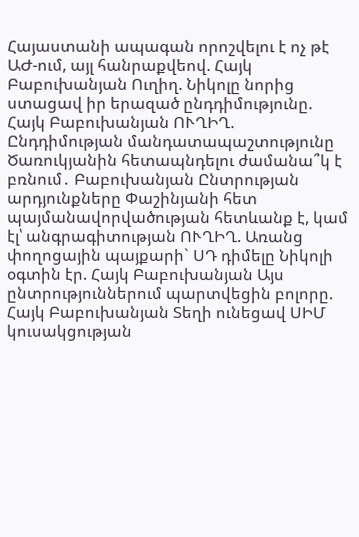Հայաստանի ապագան որոշվելու է ոչ թէ ԱԺ-ում, այլ հանրաքվեով. Հայկ Բաբուխանյան Ուղիղ. Նիկոլը նորից ստացավ իր երազած ընդդիմությունը. Հայկ Բաբուխանյան ՈՒՂԻՂ. Ընդդիմության մանդատապաշտությունը Ծառուկյանին հետապնդելու ժամանա՞կ է բռնում․ Բաբուխանյան Ընտրության արդյունքները Փաշինյանի հետ պայմանավորվածության հետևանք է, կամ էլ՝ անգրագիտության ՈՒՂԻՂ. Առանց փողոցային պայքարի` ՍԴ դիմելը Նիկոլի օգտին էր. Հայկ Բաբուխանյան Այս ընտրություններում պարտվեցին բոլորը. Հայկ Բաբուխանյան Տեղի ունեցավ ՍԻՄ կուսակցության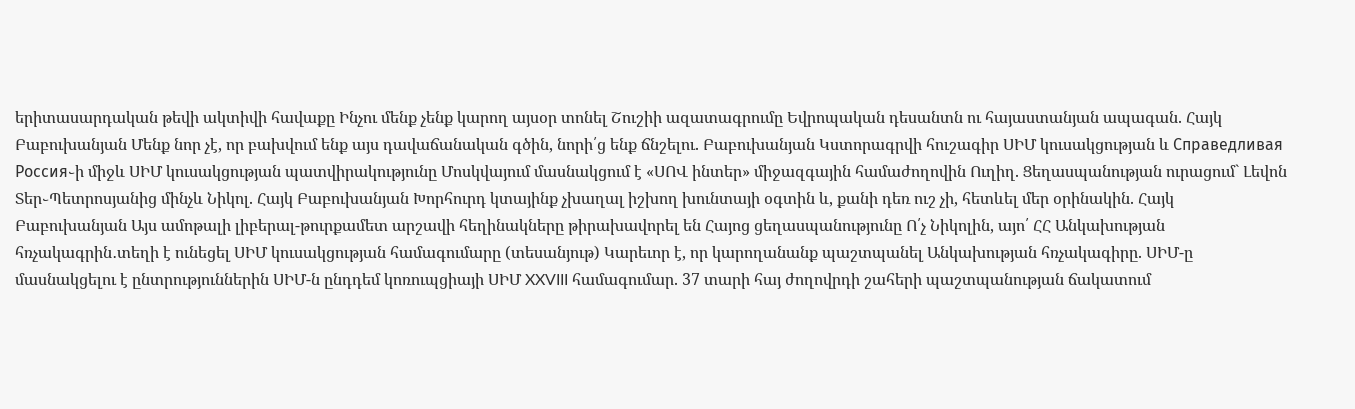երիտասարդական թեվի ակտիվի հավաքը Ինչու մենք չենք կարող այսօր տոնել Շուշիի ազատագրումը Եվրոպական դեսանտն ու հայաստանյան ապագան. Հայկ Բաբուխանյան Մենք նոր չէ, որ բախվում ենք այս դավաճանական գծին, նորի՛ց ենք ճնշելու. Բաբուխանյան Կստորագրվի հուշագիր ՍԻՄ կուսակցության և Справедливая Россия֊ի միջև ՍԻՄ կուսակցության պատվիրակությունը Մոսկվայում մասնակցում է «ՍՈՎ ինտեր» միջազգային համաժողովին Ուղիղ. Ցեղասպանության ուրացում` Լեվոն Տեր֊Պետրոսյանից մինչև Նիկոլ. Հայկ Բաբուխանյան Խորհուրդ կտայինք չխաղալ իշխող խունտայի օգտին և, քանի դեռ ուշ չի, հետևել մեր օրինակին. Հայկ Բաբուխանյան Այս ամոթալի լիբերալ-թուրքամետ արշավի հեղինակները թիրախավորել են Հայոց ցեղասպանությունը Ո՛չ Նիկոլին, այո՛ ՀՀ Անկախության հռչակագրին․տեղի է ունեցել ՍԻՄ կուսակցության համագումարը (տեսանյութ) Կարեւոր է, որ կարողանանք պաշտպանել Անկախության հռչակագիրը. ՍԻՄ-ը մասնակցելու է ընտրություններին ՍԻՄ-ն ընդդեմ կոռուպցիայի ՍԻՄ XXVIII համագումար. 37 տարի հայ ժողովրդի շահերի պաշտպանության ճակատում